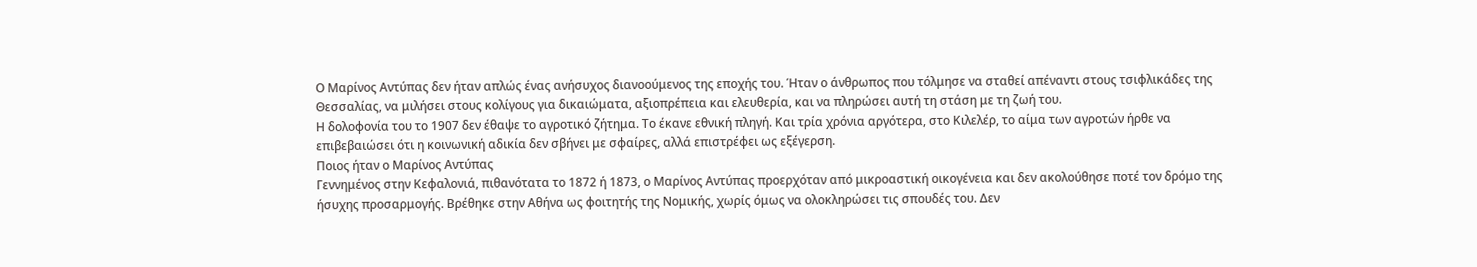Ο Μαρίνος Αντύπας δεν ήταν απλώς ένας ανήσυχος διανοούμενος της εποχής του. Ήταν ο άνθρωπος που τόλμησε να σταθεί απέναντι στους τσιφλικάδες της Θεσσαλίας, να μιλήσει στους κολίγους για δικαιώματα, αξιοπρέπεια και ελευθερία, και να πληρώσει αυτή τη στάση με τη ζωή του.
Η δολοφονία του το 1907 δεν έθαψε το αγροτικό ζήτημα. Το έκανε εθνική πληγή. Και τρία χρόνια αργότερα, στο Κιλελέρ, το αίμα των αγροτών ήρθε να επιβεβαιώσει ότι η κοινωνική αδικία δεν σβήνει με σφαίρες, αλλά επιστρέφει ως εξέγερση.
Ποιος ήταν ο Μαρίνος Αντύπας
Γεννημένος στην Κεφαλονιά, πιθανότατα το 1872 ή 1873, ο Μαρίνος Αντύπας προερχόταν από μικροαστική οικογένεια και δεν ακολούθησε ποτέ τον δρόμο της ήσυχης προσαρμογής. Βρέθηκε στην Αθήνα ως φοιτητής της Νομικής, χωρίς όμως να ολοκληρώσει τις σπουδές του. Δεν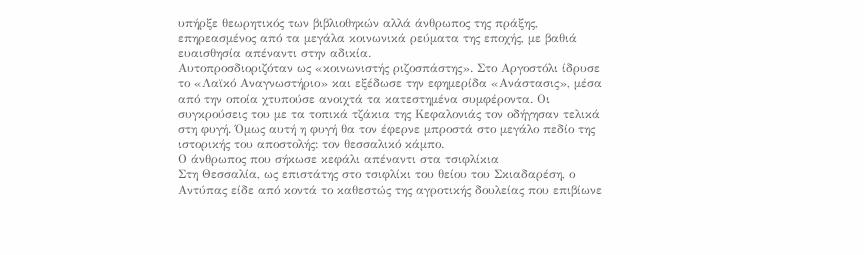υπήρξε θεωρητικός των βιβλιοθηκών αλλά άνθρωπος της πράξης, επηρεασμένος από τα μεγάλα κοινωνικά ρεύματα της εποχής, με βαθιά ευαισθησία απέναντι στην αδικία.
Αυτοπροσδιοριζόταν ως «κοινωνιστής ριζοσπάστης». Στο Αργοστόλι ίδρυσε το «Λαϊκό Αναγνωστήριο» και εξέδωσε την εφημερίδα «Ανάστασις», μέσα από την οποία χτυπούσε ανοιχτά τα κατεστημένα συμφέροντα. Οι συγκρούσεις του με τα τοπικά τζάκια της Κεφαλονιάς τον οδήγησαν τελικά στη φυγή. Όμως αυτή η φυγή θα τον έφερνε μπροστά στο μεγάλο πεδίο της ιστορικής του αποστολής: τον θεσσαλικό κάμπο.
Ο άνθρωπος που σήκωσε κεφάλι απέναντι στα τσιφλίκια
Στη Θεσσαλία, ως επιστάτης στο τσιφλίκι του θείου του Σκιαδαρέση, ο Αντύπας είδε από κοντά το καθεστώς της αγροτικής δουλείας που επιβίωνε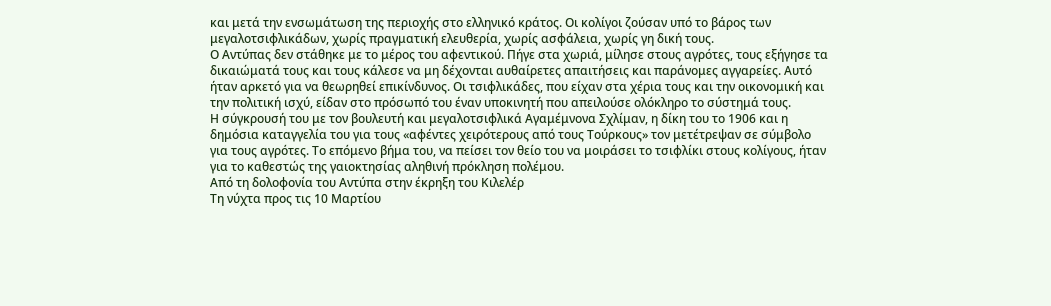και μετά την ενσωμάτωση της περιοχής στο ελληνικό κράτος. Οι κολίγοι ζούσαν υπό το βάρος των μεγαλοτσιφλικάδων, χωρίς πραγματική ελευθερία, χωρίς ασφάλεια, χωρίς γη δική τους.
Ο Αντύπας δεν στάθηκε με το μέρος του αφεντικού. Πήγε στα χωριά, μίλησε στους αγρότες, τους εξήγησε τα δικαιώματά τους και τους κάλεσε να μη δέχονται αυθαίρετες απαιτήσεις και παράνομες αγγαρείες. Αυτό ήταν αρκετό για να θεωρηθεί επικίνδυνος. Οι τσιφλικάδες, που είχαν στα χέρια τους και την οικονομική και την πολιτική ισχύ, είδαν στο πρόσωπό του έναν υποκινητή που απειλούσε ολόκληρο το σύστημά τους.
Η σύγκρουσή του με τον βουλευτή και μεγαλοτσιφλικά Αγαμέμνονα Σχλίμαν, η δίκη του το 1906 και η δημόσια καταγγελία του για τους «αφέντες χειρότερους από τους Τούρκους» τον μετέτρεψαν σε σύμβολο για τους αγρότες. Το επόμενο βήμα του, να πείσει τον θείο του να μοιράσει το τσιφλίκι στους κολίγους, ήταν για το καθεστώς της γαιοκτησίας αληθινή πρόκληση πολέμου.
Από τη δολοφονία του Αντύπα στην έκρηξη του Κιλελέρ
Τη νύχτα προς τις 10 Μαρτίου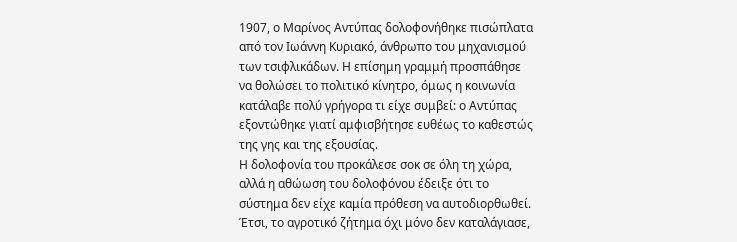1907, ο Μαρίνος Αντύπας δολοφονήθηκε πισώπλατα από τον Ιωάννη Κυριακό, άνθρωπο του μηχανισμού των τσιφλικάδων. Η επίσημη γραμμή προσπάθησε να θολώσει το πολιτικό κίνητρο, όμως η κοινωνία κατάλαβε πολύ γρήγορα τι είχε συμβεί: ο Αντύπας εξοντώθηκε γιατί αμφισβήτησε ευθέως το καθεστώς της γης και της εξουσίας.
Η δολοφονία του προκάλεσε σοκ σε όλη τη χώρα, αλλά η αθώωση του δολοφόνου έδειξε ότι το σύστημα δεν είχε καμία πρόθεση να αυτοδιορθωθεί. Έτσι, το αγροτικό ζήτημα όχι μόνο δεν καταλάγιασε,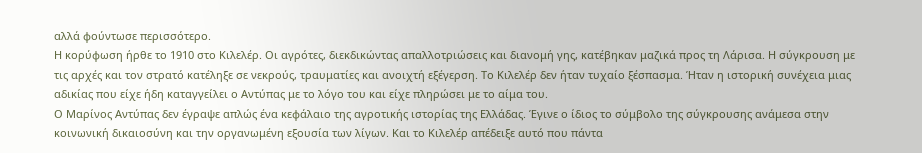αλλά φούντωσε περισσότερο.
Η κορύφωση ήρθε το 1910 στο Κιλελέρ. Οι αγρότες, διεκδικώντας απαλλοτριώσεις και διανομή γης, κατέβηκαν μαζικά προς τη Λάρισα. Η σύγκρουση με τις αρχές και τον στρατό κατέληξε σε νεκρούς, τραυματίες και ανοιχτή εξέγερση. Το Κιλελέρ δεν ήταν τυχαίο ξέσπασμα. Ήταν η ιστορική συνέχεια μιας αδικίας που είχε ήδη καταγγείλει ο Αντύπας με το λόγο του και είχε πληρώσει με το αίμα του.
Ο Μαρίνος Αντύπας δεν έγραψε απλώς ένα κεφάλαιο της αγροτικής ιστορίας της Ελλάδας. Έγινε ο ίδιος το σύμβολο της σύγκρουσης ανάμεσα στην κοινωνική δικαιοσύνη και την οργανωμένη εξουσία των λίγων. Και το Κιλελέρ απέδειξε αυτό που πάντα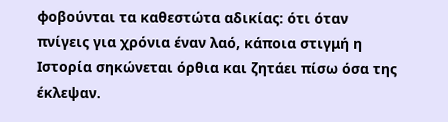φοβούνται τα καθεστώτα αδικίας: ότι όταν πνίγεις για χρόνια έναν λαό, κάποια στιγμή η Ιστορία σηκώνεται όρθια και ζητάει πίσω όσα της έκλεψαν.